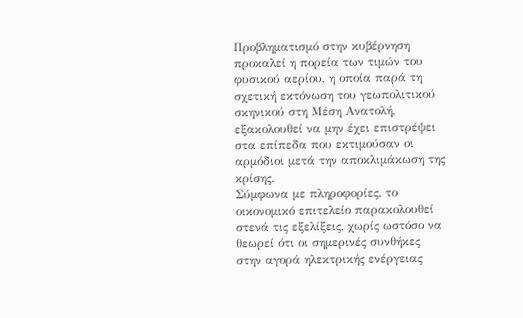Προβληματισμό στην κυβέρνηση προκαλεί η πορεία των τιμών του φυσικού αερίου, η οποία παρά τη σχετική εκτόνωση του γεωπολιτικού σκηνικού στη Μέση Ανατολή, εξακολουθεί να μην έχει επιστρέψει στα επίπεδα που εκτιμούσαν οι αρμόδιοι μετά την αποκλιμάκωση της κρίσης.
Σύμφωνα με πληροφορίες, το οικονομικό επιτελείο παρακολουθεί στενά τις εξελίξεις, χωρίς ωστόσο να θεωρεί ότι οι σημερινές συνθήκες στην αγορά ηλεκτρικής ενέργειας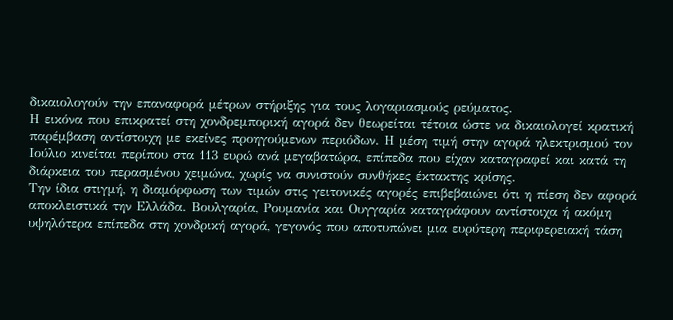δικαιολογούν την επαναφορά μέτρων στήριξης για τους λογαριασμούς ρεύματος.
Η εικόνα που επικρατεί στη χονδρεμπορική αγορά δεν θεωρείται τέτοια ώστε να δικαιολογεί κρατική παρέμβαση αντίστοιχη με εκείνες προηγούμενων περιόδων. Η μέση τιμή στην αγορά ηλεκτρισμού τον Ιούλιο κινείται περίπου στα 113 ευρώ ανά μεγαβατώρα, επίπεδα που είχαν καταγραφεί και κατά τη διάρκεια του περασμένου χειμώνα, χωρίς να συνιστούν συνθήκες έκτακτης κρίσης.
Την ίδια στιγμή, η διαμόρφωση των τιμών στις γειτονικές αγορές επιβεβαιώνει ότι η πίεση δεν αφορά αποκλειστικά την Ελλάδα. Βουλγαρία, Ρουμανία και Ουγγαρία καταγράφουν αντίστοιχα ή ακόμη υψηλότερα επίπεδα στη χονδρική αγορά, γεγονός που αποτυπώνει μια ευρύτερη περιφερειακή τάση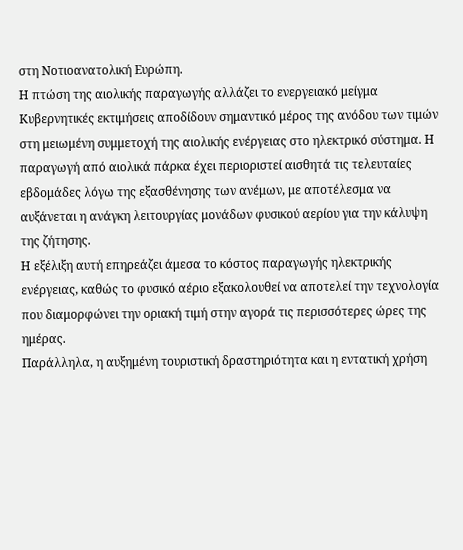στη Νοτιοανατολική Ευρώπη.
Η πτώση της αιολικής παραγωγής αλλάζει το ενεργειακό μείγμα
Κυβερνητικές εκτιμήσεις αποδίδουν σημαντικό μέρος της ανόδου των τιμών στη μειωμένη συμμετοχή της αιολικής ενέργειας στο ηλεκτρικό σύστημα. Η παραγωγή από αιολικά πάρκα έχει περιοριστεί αισθητά τις τελευταίες εβδομάδες λόγω της εξασθένησης των ανέμων, με αποτέλεσμα να αυξάνεται η ανάγκη λειτουργίας μονάδων φυσικού αερίου για την κάλυψη της ζήτησης.
Η εξέλιξη αυτή επηρεάζει άμεσα το κόστος παραγωγής ηλεκτρικής ενέργειας, καθώς το φυσικό αέριο εξακολουθεί να αποτελεί την τεχνολογία που διαμορφώνει την οριακή τιμή στην αγορά τις περισσότερες ώρες της ημέρας.
Παράλληλα, η αυξημένη τουριστική δραστηριότητα και η εντατική χρήση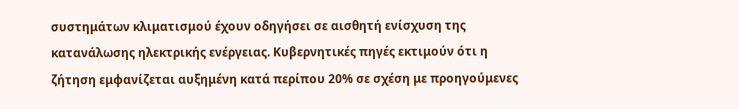συστημάτων κλιματισμού έχουν οδηγήσει σε αισθητή ενίσχυση της κατανάλωσης ηλεκτρικής ενέργειας. Κυβερνητικές πηγές εκτιμούν ότι η ζήτηση εμφανίζεται αυξημένη κατά περίπου 20% σε σχέση με προηγούμενες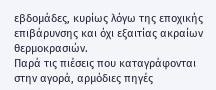εβδομάδες, κυρίως λόγω της εποχικής επιβάρυνσης και όχι εξαιτίας ακραίων θερμοκρασιών.
Παρά τις πιέσεις που καταγράφονται στην αγορά, αρμόδιες πηγές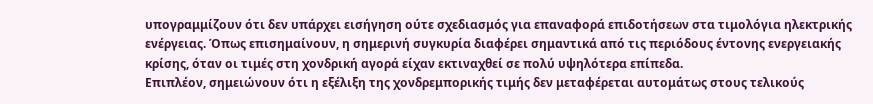υπογραμμίζουν ότι δεν υπάρχει εισήγηση ούτε σχεδιασμός για επαναφορά επιδοτήσεων στα τιμολόγια ηλεκτρικής ενέργειας. Όπως επισημαίνουν, η σημερινή συγκυρία διαφέρει σημαντικά από τις περιόδους έντονης ενεργειακής κρίσης, όταν οι τιμές στη χονδρική αγορά είχαν εκτιναχθεί σε πολύ υψηλότερα επίπεδα.
Επιπλέον, σημειώνουν ότι η εξέλιξη της χονδρεμπορικής τιμής δεν μεταφέρεται αυτομάτως στους τελικούς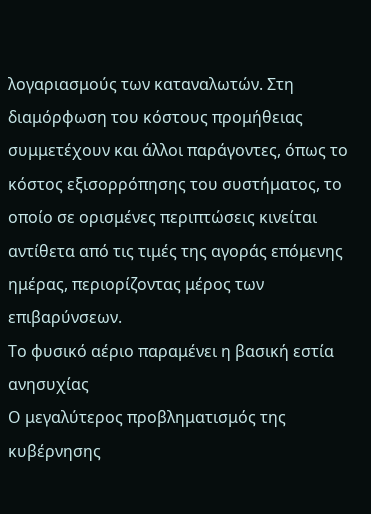λογαριασμούς των καταναλωτών. Στη διαμόρφωση του κόστους προμήθειας συμμετέχουν και άλλοι παράγοντες, όπως το κόστος εξισορρόπησης του συστήματος, το οποίο σε ορισμένες περιπτώσεις κινείται αντίθετα από τις τιμές της αγοράς επόμενης ημέρας, περιορίζοντας μέρος των επιβαρύνσεων.
Το φυσικό αέριο παραμένει η βασική εστία ανησυχίας
Ο μεγαλύτερος προβληματισμός της κυβέρνησης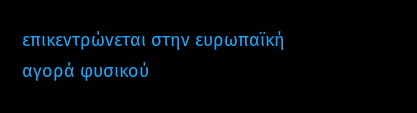επικεντρώνεται στην ευρωπαϊκή αγορά φυσικού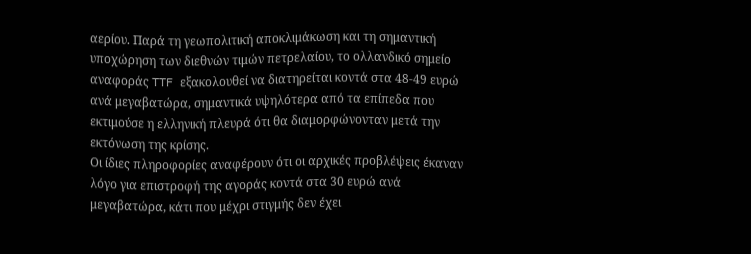αερίου. Παρά τη γεωπολιτική αποκλιμάκωση και τη σημαντική υποχώρηση των διεθνών τιμών πετρελαίου, το ολλανδικό σημείο αναφοράς TTF εξακολουθεί να διατηρείται κοντά στα 48-49 ευρώ ανά μεγαβατώρα, σημαντικά υψηλότερα από τα επίπεδα που εκτιμούσε η ελληνική πλευρά ότι θα διαμορφώνονταν μετά την εκτόνωση της κρίσης.
Οι ίδιες πληροφορίες αναφέρουν ότι οι αρχικές προβλέψεις έκαναν λόγο για επιστροφή της αγοράς κοντά στα 30 ευρώ ανά μεγαβατώρα, κάτι που μέχρι στιγμής δεν έχει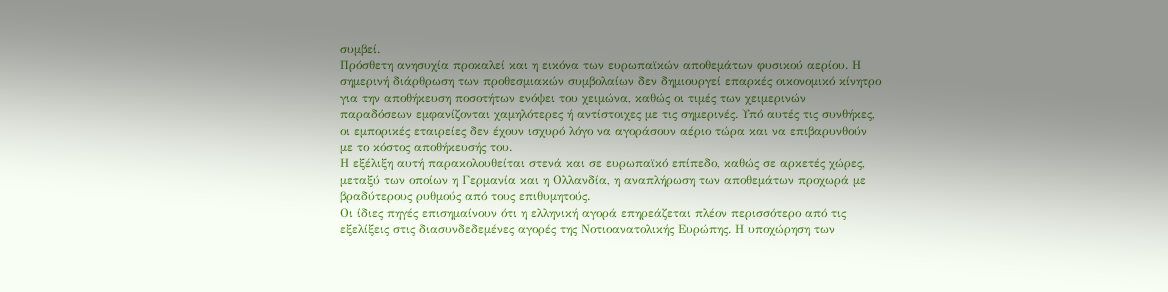συμβεί.
Πρόσθετη ανησυχία προκαλεί και η εικόνα των ευρωπαϊκών αποθεμάτων φυσικού αερίου. Η σημερινή διάρθρωση των προθεσμιακών συμβολαίων δεν δημιουργεί επαρκές οικονομικό κίνητρο για την αποθήκευση ποσοτήτων ενόψει του χειμώνα, καθώς οι τιμές των χειμερινών παραδόσεων εμφανίζονται χαμηλότερες ή αντίστοιχες με τις σημερινές. Υπό αυτές τις συνθήκες, οι εμπορικές εταιρείες δεν έχουν ισχυρό λόγο να αγοράσουν αέριο τώρα και να επιβαρυνθούν με το κόστος αποθήκευσής του.
Η εξέλιξη αυτή παρακολουθείται στενά και σε ευρωπαϊκό επίπεδο, καθώς σε αρκετές χώρες, μεταξύ των οποίων η Γερμανία και η Ολλανδία, η αναπλήρωση των αποθεμάτων προχωρά με βραδύτερους ρυθμούς από τους επιθυμητούς.
Οι ίδιες πηγές επισημαίνουν ότι η ελληνική αγορά επηρεάζεται πλέον περισσότερο από τις εξελίξεις στις διασυνδεδεμένες αγορές της Νοτιοανατολικής Ευρώπης. Η υποχώρηση των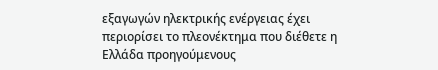εξαγωγών ηλεκτρικής ενέργειας έχει περιορίσει το πλεονέκτημα που διέθετε η Ελλάδα προηγούμενους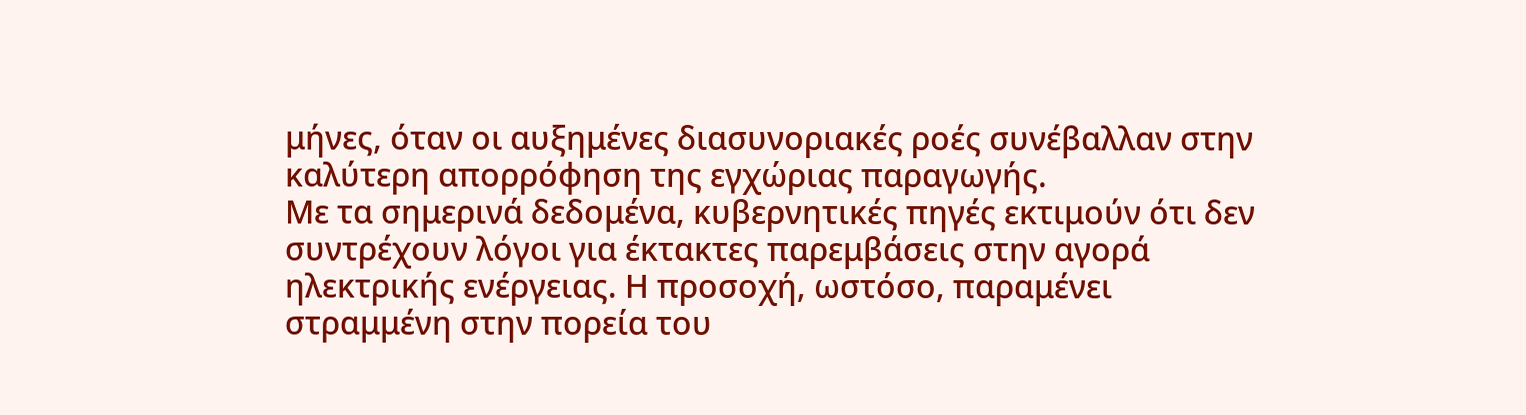μήνες, όταν οι αυξημένες διασυνοριακές ροές συνέβαλλαν στην καλύτερη απορρόφηση της εγχώριας παραγωγής.
Με τα σημερινά δεδομένα, κυβερνητικές πηγές εκτιμούν ότι δεν συντρέχουν λόγοι για έκτακτες παρεμβάσεις στην αγορά ηλεκτρικής ενέργειας. Η προσοχή, ωστόσο, παραμένει στραμμένη στην πορεία του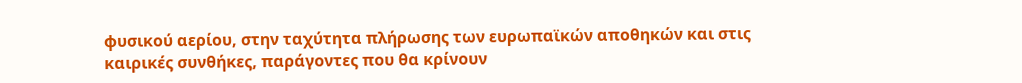φυσικού αερίου, στην ταχύτητα πλήρωσης των ευρωπαϊκών αποθηκών και στις καιρικές συνθήκες, παράγοντες που θα κρίνουν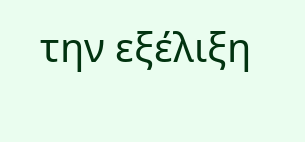την εξέλιξη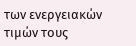των ενεργειακών τιμών τους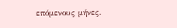επόμενους μήνες.